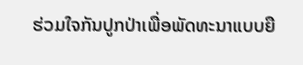ຮ່ວມໃຈກັນປູກປ່າເພື່ອພັດທະນາແບບຍື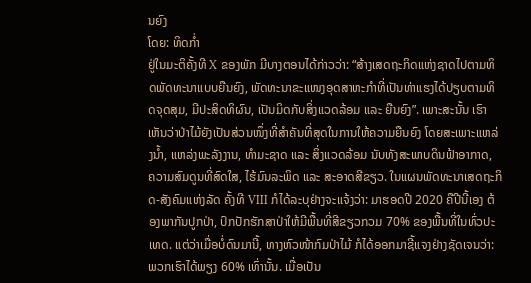ນຍົງ
ໂດຍ: ທິດກໍ່າ
ຢູ່ໃນມະຕິຄັ້ງທີ X ຂອງພັກ ມີບາງຕອນໄດ້ກ່າວວ່າ: “ສ້າງເສດຖະກິດແຫ່ງຊາດໄປຕາມທິດພັດທະນາແບບຍືນຍົງ, ພັດທະນາຂະແໜງອຸດສາຫະກຳທີ່ເປັນທ່າແຮງໄດ້ປຽບຕາມທິດຈຸດສຸມ, ມີປະສິດທິຜົນ, ເປັນມິດກັບສິ່ງແວດລ້ອມ ແລະ ຍືນຍົງ”. ເພາະສະນັ້ນ ເຮົາເຫັນວ່າປ່າໄມ້ຍັງເປັນສ່ວນໜຶ່ງທີ່ສຳຄັນທີ່ສຸດໃນການໃຫ້ຄວາມຍືນຍົງ ໂດຍສະເພາະແຫລ່ງນ້ຳ, ແຫລ່ງພະລັງງານ, ທຳມະຊາດ ແລະ ສິ່ງແວດລ້ອມ ນັບທັງສະພາບດິນຟ້າອາກາດ, ຄວາມສົມດູນທີ່ສົດໃສ, ໄຮ້ມົນລະພິດ ແລະ ສະອາດສີຂຽວ. ໃນແຜນພັດທະນາເສດຖະກິດ-ສັງຄົມແຫ່ງລັດ ຄັ້ງທີ VIII ກໍໄດ້ລະບຸຢ່າງຈະແຈ້ງວ່າ: ມາຮອດປີ 2020 ຄືປີນີ້ເອງ ຕ້ອງພາກັນປູກປ່າ, ປົກປັກຮັກສາປ່າໃຫ້ມີພື້ນທີ່ສີຂຽວກວມ 70% ຂອງພື້ນທີ່ໃນທົ່ວປະເທດ. ແຕ່ວ່າເມື່ອບໍ່ດົນມານີ້, ທາງຫົວໜ້າກົມປ່າໄມ້ ກໍໄດ້ອອກມາຊີ້ແຈງຢ່າງຊັດເຈນວ່າ: ພວກເຮົາໄດ້ພຽງ 60% ເທົ່ານັ້ນ. ເມື່ອເປັນ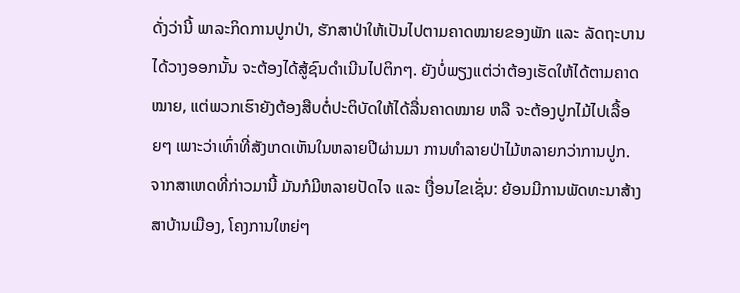ດັ່ງວ່ານີ້ ພາລະກິດການປູກປ່າ, ຮັກສາປ່າໃຫ້ເປັນໄປຕາມຄາດໝາຍຂອງພັກ ແລະ ລັດຖະບານໄດ້ວາງອອກນັ້ນ ຈະຕ້ອງໄດ້ສູ້ຊົນດຳເນີນໄປຕິກໆ. ຍັງບໍ່ພຽງແຕ່ວ່າຕ້ອງເຮັດໃຫ້ໄດ້ຕາມຄາດໝາຍ, ແຕ່ພວກເຮົາຍັງຕ້ອງສືບຕໍ່ປະຕິບັດໃຫ້ໄດ້ລື່ນຄາດໝາຍ ຫລື ຈະຕ້ອງປູກໄມ້ໄປເລື້ອຍໆ ເພາະວ່າເທົ່າທີ່ສັງເກດເຫັນໃນຫລາຍປີຜ່ານມາ ການທຳລາຍປ່າໄມ້ຫລາຍກວ່າການປູກ. ຈາກສາເຫດທີ່ກ່າວມານີ້ ມັນກໍມີຫລາຍປັດໄຈ ແລະ ເງື່ອນໄຂເຊັ່ນ: ຍ້ອນມີການພັດທະນາສ້າງສາບ້ານເມືອງ, ໂຄງການໃຫຍ່ໆ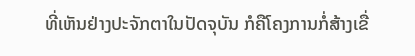ທີ່ເຫັນຢ່າງປະຈັກຕາໃນປັດຈຸບັນ ກໍຄືໂຄງການກໍ່ສ້າງເຂື່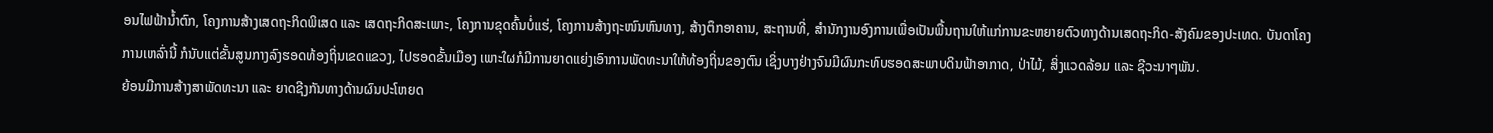ອນໄຟຟ້ານ້ຳຕົກ, ໂຄງການສ້າງເສດຖະກິດພິເສດ ແລະ ເສດຖະກິດສະເພາະ, ໂຄງການຂຸດຄົ້ນບໍ່ແຮ່, ໂຄງການສ້າງຖະໜົນຫົນທາງ, ສ້າງຕຶກອາຄານ, ສະຖານທີ່, ສຳນັກງານອົງການເພື່ອເປັນພື້ນຖານໃຫ້ແກ່ການຂະຫຍາຍຕົວທາງດ້ານເສດຖະກິດ-ສັງຄົມຂອງປະເທດ. ບັນດາໂຄງການເຫລົ່ານີ້ ກໍນັບແຕ່ຂັ້ນສູນກາງລົງຮອດທ້ອງຖິ່ນເຂດແຂວງ, ໄປຮອດຂັ້ນເມືອງ ເພາະໃຜກໍມີການຍາດແຍ່ງເອົາການພັດທະນາໃຫ້ທ້ອງຖິ່ນຂອງຕົນ ເຊິ່ງບາງຢ່າງຈົນມີຜົນກະທົບຮອດສະພາບດິນຟ້າອາກາດ, ປ່າໄມ້, ສິ່ງແວດລ້ອມ ແລະ ຊີວະນາໆພັນ.
ຍ້ອນມີການສ້າງສາພັດທະນາ ແລະ ຍາດຊີງກັນທາງດ້ານຜົນປະໂຫຍດ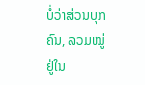ບໍ່ວ່າສ່ວນບຸກຄົນ, ລວມໝູ່ຢູ່ໃນ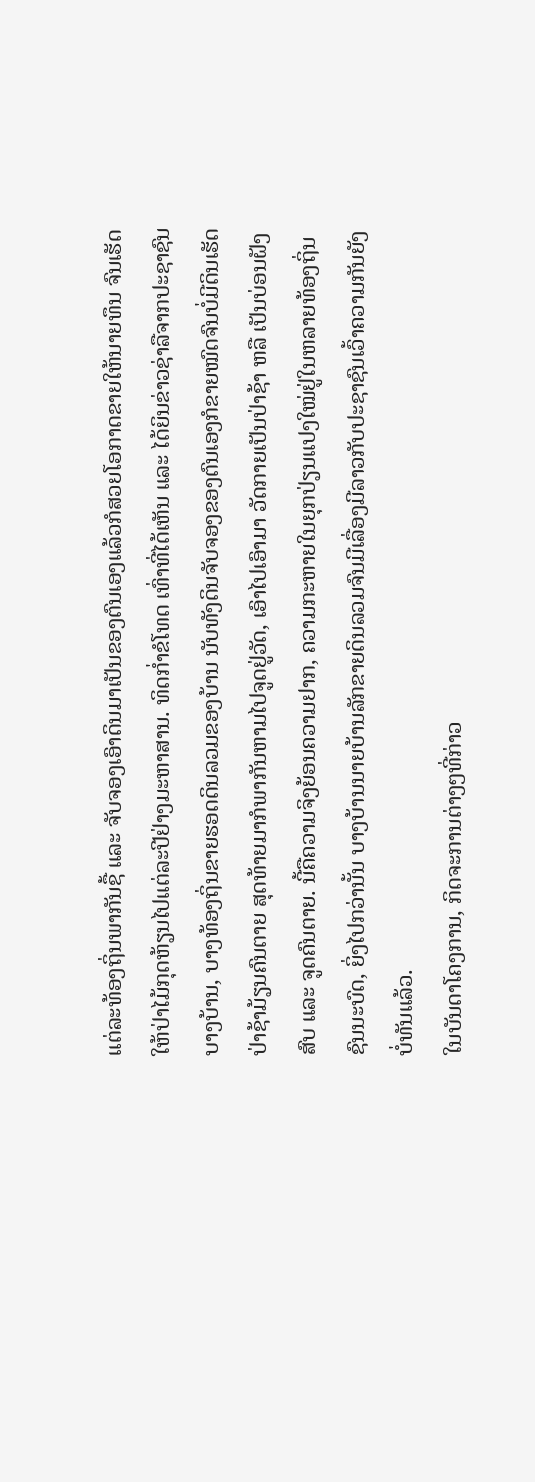ແຕ່ລະທ້ອງຖິ່ນພາກັນຊື້ ແລະ ຈັບຈອງເອົາດິນມາເປັນຂອງຕົນເອງແລ້ວກໍສວຍໂອກາດຂາຍໃຫ້ນາຍທຶນ ຈົນເຮັດໃຫ້ປ່າໄມ້ກຸດຫ້ຽນໄປແຕ່ລະປີຢ່າງມະຫາສານ. ທິດກໍ່າຂໍໂທດ ເທົ່າທີ່ໄດ້ເຫັນ ແລະ ໄດ້ຍິນຂ່າວຊ່າລືຈາກປະຊາຊົນບາງບ້ານ, ບາງທ້ອງຖິ່ນຂາຍຮອດດິນລວມຂອງບ້ານ ນັບທັງດິນຈັບຈອງຂອງຕົນເອງກໍຂາຍໝົດຈົນບໍ່ມີດິນເຮັດປ່າຊ້າມ້ຽນຄົນຕາຍ ສຸດທ້າຍມາກໍພາກັນຫາມໄປຈູດຢູ່ວັດ, ເອົາໄປເອົາມາ ວັດກາຍເປັນປ່າຊ້າ ຫລື ເປັນບ່ອນຝັງສົບ ແລະ ຈູດຄົນຕາຍ. ນີ້ຄືຄວາມຈິງຍ້ອນຄວາມຢາກ, ຄວາມກະຫາຍໃນຍຸກປ່ຽນແປງໃໝ່ຢູ່ໃນຫລາຍທ້ອງຖິ່ນຊົນນະບົດ, ຍິ່ງໄປກວ່ານັ້ນ ບາງບ້ານນາຍບ້ານລັກຂາຍດິນລວມຈົນມີເລື່ອງມີລາວກັບປະຊາຊົນເວົ້າຄວາມກັນຍັງບໍ່ທັນແລ້ວ.
ໃນບັນດາໂຄງການ, ກິດຈະການຕ່າງໆທີ່ກ່າວ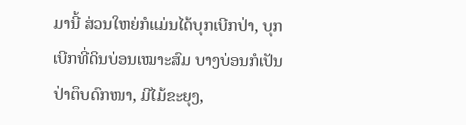ມານີ້ ສ່ວນໃຫຍ່ກໍແມ່ນໄດ້ບຸກເບີກປ່າ, ບຸກເບີກທີ່ດິນບ່ອນເໝາະສົມ ບາງບ່ອນກໍເປັນປ່າຕຶບດົກໜາ, ມີໄມ້ຂະຍຸງ,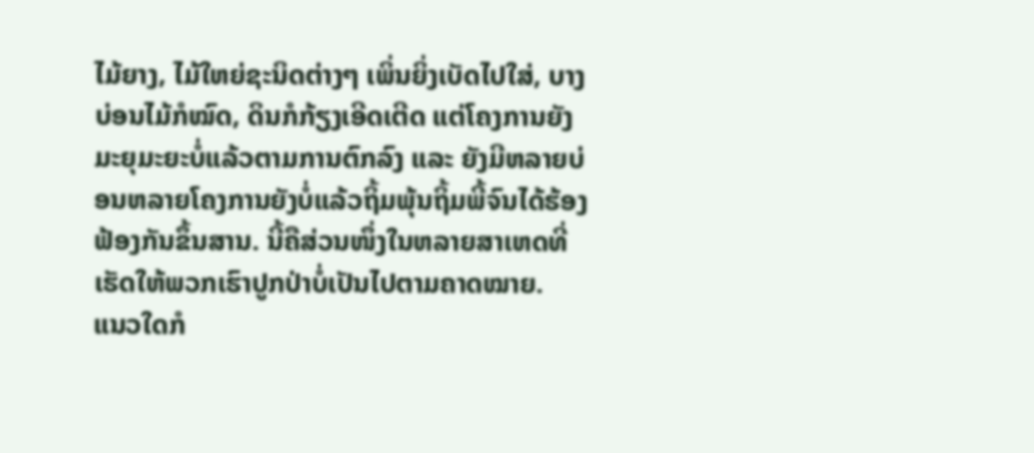ໄມ້ຍາງ, ໄມ້ໃຫຍ່ຊະນິດຕ່າງໆ ເພິ່ນຍິ່ງເບັດໄປໃສ່, ບາງບ່ອນໄມ້ກໍໝົດ, ດິນກໍກ້ຽງເອີດເຕີດ ແຕ່ໂຄງການຍັງມະຍຸມະຍະບໍ່ແລ້ວຕາມການຕົກລົງ ແລະ ຍັງມີຫລາຍບ່ອນຫລາຍໂຄງການຍັງບໍ່ແລ້ວຖິ້ມພຸ້ນຖິ້ມພີ້ຈົນໄດ້ຮ້ອງຟ້ອງກັນຂຶ້ນສານ. ນີ້ຄືສ່ວນໜຶ່ງໃນຫລາຍສາເຫດທີ່ເຮັດໃຫ້ພວກເຮົາປູກປ່າບໍ່ເປັນໄປຕາມຄາດໝາຍ.
ແນວໃດກໍ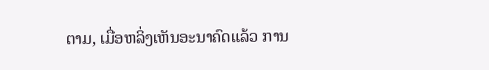ຕາມ, ເມື່ອຫລິ່ງເຫັນອະນາຄົດແລ້ວ ການ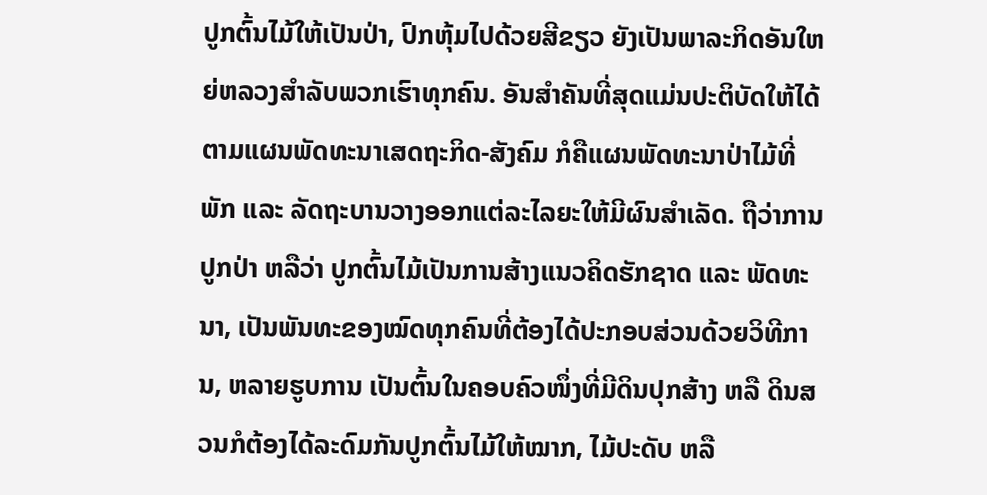ປູກຕົ້ນໄມ້ໃຫ້ເປັນປ່າ, ປົກຫຸ້ມໄປດ້ວຍສີຂຽວ ຍັງເປັນພາລະກິດອັນໃຫຍ່ຫລວງສຳລັບພວກເຮົາທຸກຄົນ. ອັນສຳຄັນທີ່ສຸດແມ່ນປະຕິບັດໃຫ້ໄດ້ຕາມແຜນພັດທະນາເສດຖະກິດ-ສັງຄົມ ກໍຄືແຜນພັດທະນາປ່າໄມ້ທີ່ພັກ ແລະ ລັດຖະບານວາງອອກແຕ່ລະໄລຍະໃຫ້ມີຜົນສຳເລັດ. ຖືວ່າການປູກປ່າ ຫລືວ່າ ປູກຕົ້ນໄມ້ເປັນການສ້າງແນວຄິດຮັກຊາດ ແລະ ພັດທະນາ, ເປັນພັນທະຂອງໝົດທຸກຄົນທີ່ຕ້ອງໄດ້ປະກອບສ່ວນດ້ວຍວິທີການ, ຫລາຍຮູບການ ເປັນຕົ້ນໃນຄອບຄົວໜຶ່ງທີ່ມີດິນປຸກສ້າງ ຫລື ດິນສວນກໍຕ້ອງໄດ້ລະດົມກັນປູກຕົ້ນໄມ້ໃຫ້ໝາກ, ໄມ້ປະດັບ ຫລື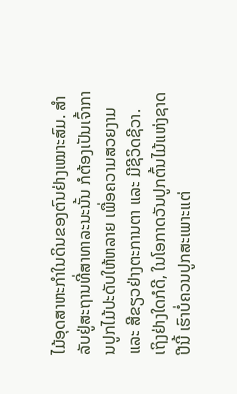ໄມ້ອຸດສາຫະກຳໃນດິນຂອງຕົນຢ່າງເໝາະສົມ. ສໍາລັບຢູ່ສະຖານທີ່ສາທາລະນະນັ້ນ ກໍຕ້ອງເປັນເຈົ້າການປູກໄມ້ປະດັບໃຫ້ຫລາຍ ເພື່ອຄວາມສວຍງາມ ແລະ ສີຂຽວຢ່າງຕະການຕາ ແລະ ມີຊີວິດຊີວາ.
ເຖິງຢ່າງໃດກໍດີ, ໃນໂອກາດວັນປູກຕົ້ນໄມ້ແຫ່ງຊາດປີນີ້ ເຮົາບໍ່ຄວນປູກສະເພາະແຕ່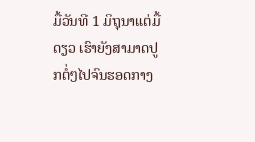ມື້ວັນທີ 1 ມິຖຸນາແຕ່ມື້ດຽວ ເຮົາຍັງສາມາດປູກຕໍ່ໆໄປຈົນຮອດກາງ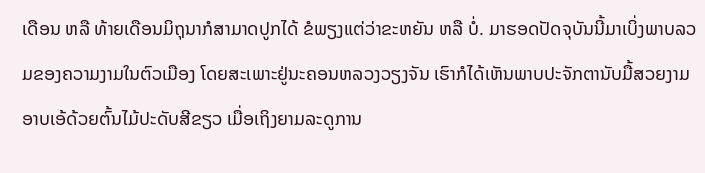ເດືອນ ຫລື ທ້າຍເດືອນມິຖຸນາກໍສາມາດປູກໄດ້ ຂໍພຽງແຕ່ວ່າຂະຫຍັນ ຫລື ບໍ່. ມາຮອດປັດຈຸບັນນີ້ມາເບິ່ງພາບລວມຂອງຄວາມງາມໃນຕົວເມືອງ ໂດຍສະເພາະຢູ່ນະຄອນຫລວງວຽງຈັນ ເຮົາກໍໄດ້ເຫັນພາບປະຈັກຕານັບມື້ສວຍງາມອາບເອ້ດ້ວຍຕົ້ນໄມ້ປະດັບສີຂຽວ ເມື່ອເຖິງຍາມລະດູການ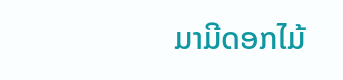ມາມີດອກໄມ້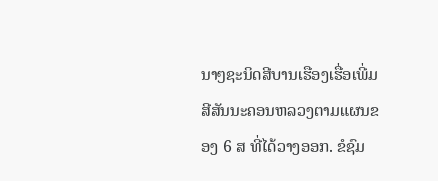ນາໆຊະນິດສີບານເຮືອງເຮື່ອເພີ່ມສີສັນນະຄອນຫລວງຕາມແຜນຂອງ 6 ສ ທີ່ໄດ້ວາງອອກ. ຂໍຊົມ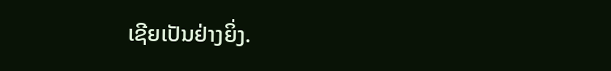ເຊີຍເປັນຢ່າງຍິ່ງ.